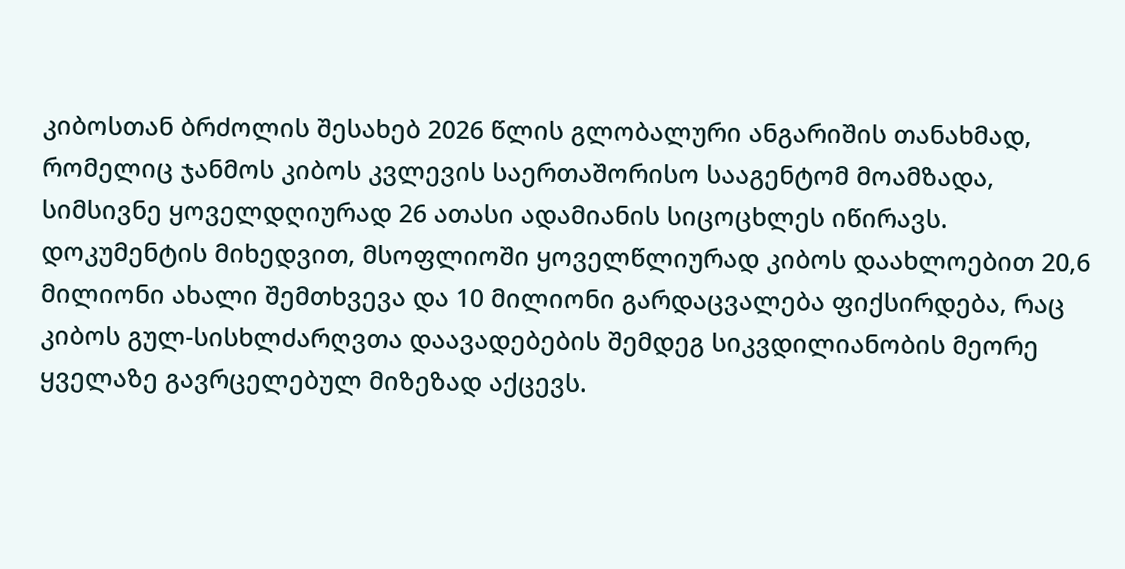კიბოსთან ბრძოლის შესახებ 2026 წლის გლობალური ანგარიშის თანახმად, რომელიც ჯანმოს კიბოს კვლევის საერთაშორისო სააგენტომ მოამზადა, სიმსივნე ყოველდღიურად 26 ათასი ადამიანის სიცოცხლეს იწირავს. დოკუმენტის მიხედვით, მსოფლიოში ყოველწლიურად კიბოს დაახლოებით 20,6 მილიონი ახალი შემთხვევა და 10 მილიონი გარდაცვალება ფიქსირდება, რაც კიბოს გულ-სისხლძარღვთა დაავადებების შემდეგ სიკვდილიანობის მეორე ყველაზე გავრცელებულ მიზეზად აქცევს.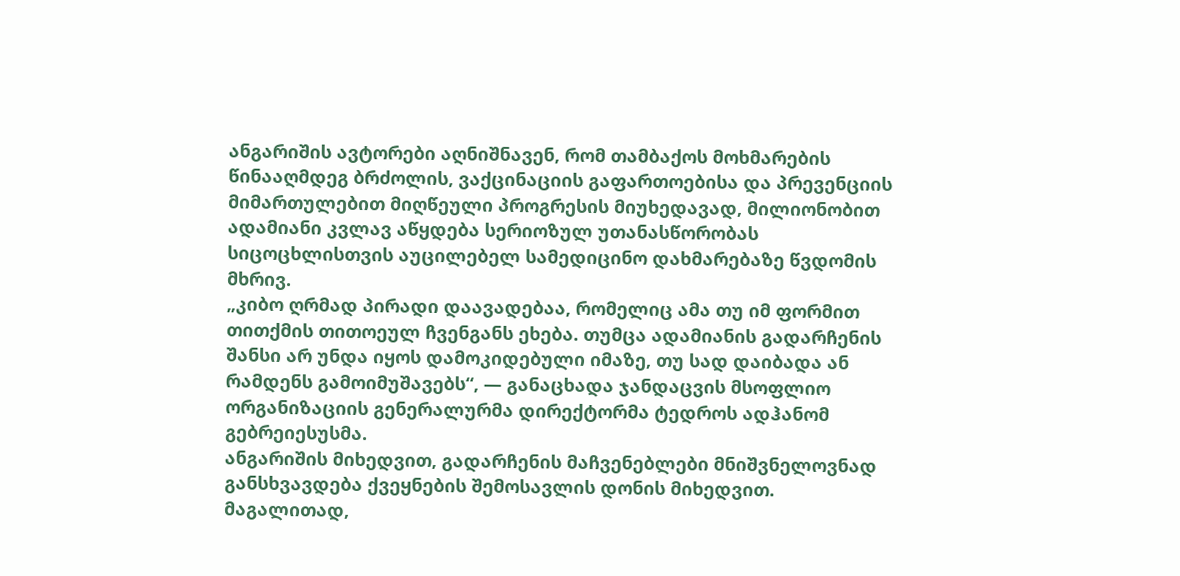ანგარიშის ავტორები აღნიშნავენ, რომ თამბაქოს მოხმარების წინააღმდეგ ბრძოლის, ვაქცინაციის გაფართოებისა და პრევენციის მიმართულებით მიღწეული პროგრესის მიუხედავად, მილიონობით ადამიანი კვლავ აწყდება სერიოზულ უთანასწორობას სიცოცხლისთვის აუცილებელ სამედიცინო დახმარებაზე წვდომის მხრივ.
„კიბო ღრმად პირადი დაავადებაა, რომელიც ამა თუ იმ ფორმით თითქმის თითოეულ ჩვენგანს ეხება. თუმცა ადამიანის გადარჩენის შანსი არ უნდა იყოს დამოკიდებული იმაზე, თუ სად დაიბადა ან რამდენს გამოიმუშავებს“, — განაცხადა ჯანდაცვის მსოფლიო ორგანიზაციის გენერალურმა დირექტორმა ტედროს ადჰანომ გებრეიესუსმა.
ანგარიშის მიხედვით, გადარჩენის მაჩვენებლები მნიშვნელოვნად განსხვავდება ქვეყნების შემოსავლის დონის მიხედვით. მაგალითად,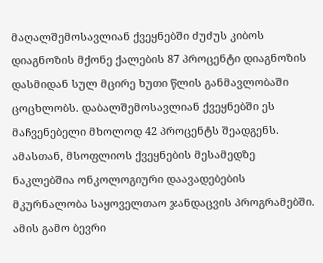მაღალშემოსავლიან ქვეყნებში ძუძუს კიბოს დიაგნოზის მქონე ქალების 87 პროცენტი დიაგნოზის დასმიდან სულ მცირე ხუთი წლის განმავლობაში ცოცხლობს. დაბალშემოსავლიან ქვეყნებში ეს მაჩვენებელი მხოლოდ 42 პროცენტს შეადგენს.
ამასთან, მსოფლიოს ქვეყნების მესამედზე ნაკლებშია ონკოლოგიური დაავადებების მკურნალობა საყოველთაო ჯანდაცვის პროგრამებში. ამის გამო ბევრი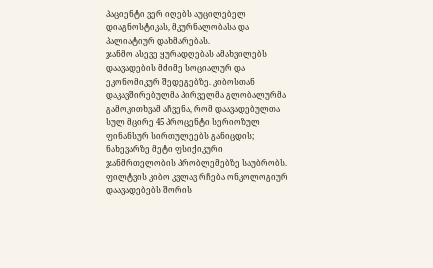პაციენტი ვერ იღებს აუცილებელ დიაგნოსტიკას, მკურნალობასა და პალიატიურ დახმარებას.
ჯანმო ასევე ყურადღებას ამახვილებს დაავადების მძიმე სოციალურ და ეკონომიკურ შედეგებზე. კიბოსთან დაკავშირებულმა პირველმა გლობალურმა გამოკითხვამ აჩვენა, რომ დაავადებულთა სულ მცირე 45 პროცენტი სერიოზულ ფინანსურ სირთულეებს განიცდის; ნახევარზე მეტი ფსიქიკური ჯანმრთელობის პრობლემებზე საუბრობს.
ფილტვის კიბო კვლავ რჩება ონკოლოგიურ დაავადებებს შორის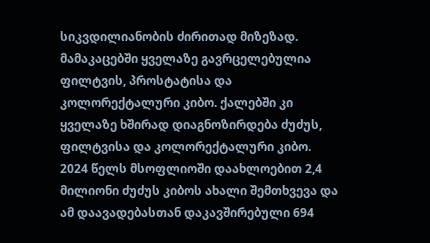სიკვდილიანობის ძირითად მიზეზად.
მამაკაცებში ყველაზე გავრცელებულია ფილტვის, პროსტატისა და კოლორექტალური კიბო. ქალებში კი ყველაზე ხშირად დიაგნოზირდება ძუძუს, ფილტვისა და კოლორექტალური კიბო.
2024 წელს მსოფლიოში დაახლოებით 2,4 მილიონი ძუძუს კიბოს ახალი შემთხვევა და ამ დაავადებასთან დაკავშირებული 694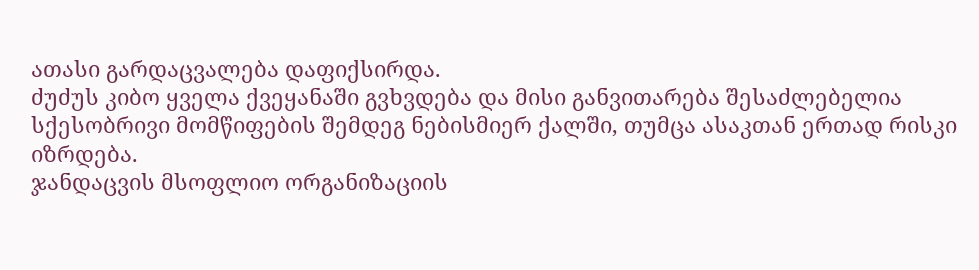ათასი გარდაცვალება დაფიქსირდა.
ძუძუს კიბო ყველა ქვეყანაში გვხვდება და მისი განვითარება შესაძლებელია სქესობრივი მომწიფების შემდეგ ნებისმიერ ქალში, თუმცა ასაკთან ერთად რისკი იზრდება.
ჯანდაცვის მსოფლიო ორგანიზაციის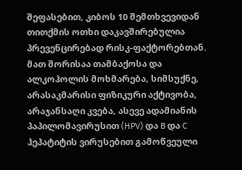შეფასებით, კიბოს 10 შემთხვევიდან თითქმის ოთხი დაკავშირებულია პრევენცირებად რისკ-ფაქტორებთან.
მათ შორისაა თამბაქოსა და ალკოჰოლის მოხმარება, სიმსუქნე, არასაკმარისი ფიზიკური აქტივობა, არაჯანსაღი კვება, ასევე ადამიანის პაპილომავირუსით (HPV) და B და C ჰეპატიტის ვირუსებით გამოწვეული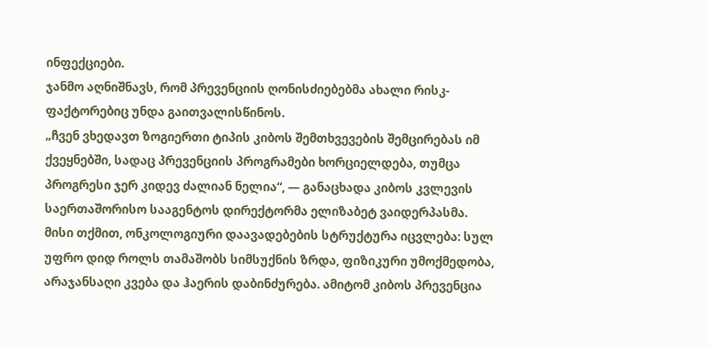ინფექციები.
ჯანმო აღნიშნავს, რომ პრევენციის ღონისძიებებმა ახალი რისკ-ფაქტორებიც უნდა გაითვალისწინოს.
„ჩვენ ვხედავთ ზოგიერთი ტიპის კიბოს შემთხვევების შემცირებას იმ ქვეყნებში, სადაც პრევენციის პროგრამები ხორციელდება, თუმცა პროგრესი ჯერ კიდევ ძალიან ნელია“, — განაცხადა კიბოს კვლევის საერთაშორისო სააგენტოს დირექტორმა ელიზაბეტ ვაიდერპასმა.
მისი თქმით, ონკოლოგიური დაავადებების სტრუქტურა იცვლება: სულ უფრო დიდ როლს თამაშობს სიმსუქნის ზრდა, ფიზიკური უმოქმედობა, არაჯანსაღი კვება და ჰაერის დაბინძურება. ამიტომ კიბოს პრევენცია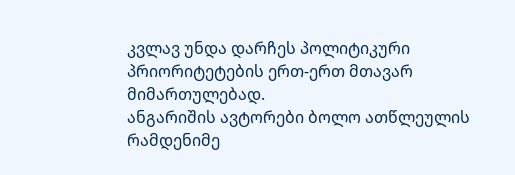კვლავ უნდა დარჩეს პოლიტიკური პრიორიტეტების ერთ-ერთ მთავარ მიმართულებად.
ანგარიშის ავტორები ბოლო ათწლეულის რამდენიმე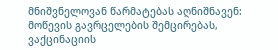მნიშვნელოვან წარმატებას აღნიშნავენ: მოწევის გავრცელების შემცირებას, ვაქცინაციის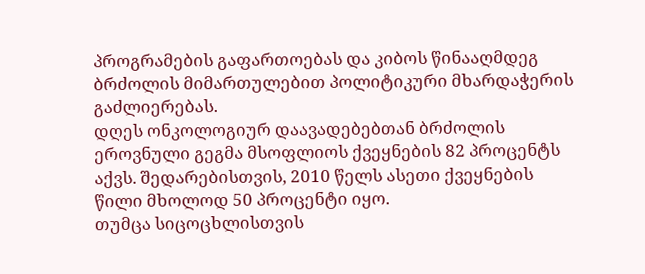პროგრამების გაფართოებას და კიბოს წინააღმდეგ ბრძოლის მიმართულებით პოლიტიკური მხარდაჭერის გაძლიერებას.
დღეს ონკოლოგიურ დაავადებებთან ბრძოლის ეროვნული გეგმა მსოფლიოს ქვეყნების 82 პროცენტს აქვს. შედარებისთვის, 2010 წელს ასეთი ქვეყნების წილი მხოლოდ 50 პროცენტი იყო.
თუმცა სიცოცხლისთვის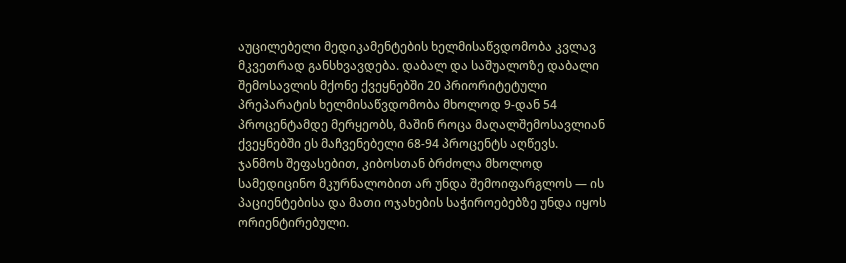აუცილებელი მედიკამენტების ხელმისაწვდომობა კვლავ მკვეთრად განსხვავდება. დაბალ და საშუალოზე დაბალი შემოსავლის მქონე ქვეყნებში 20 პრიორიტეტული პრეპარატის ხელმისაწვდომობა მხოლოდ 9-დან 54 პროცენტამდე მერყეობს, მაშინ როცა მაღალშემოსავლიან ქვეყნებში ეს მაჩვენებელი 68-94 პროცენტს აღწევს.
ჯანმოს შეფასებით, კიბოსთან ბრძოლა მხოლოდ სამედიცინო მკურნალობით არ უნდა შემოიფარგლოს — ის პაციენტებისა და მათი ოჯახების საჭიროებებზე უნდა იყოს ორიენტირებული.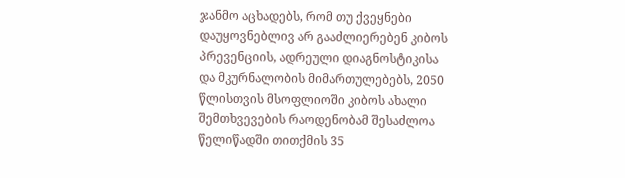ჯანმო აცხადებს, რომ თუ ქვეყნები დაუყოვნებლივ არ გააძლიერებენ კიბოს პრევენციის, ადრეული დიაგნოსტიკისა და მკურნალობის მიმართულებებს, 2050 წლისთვის მსოფლიოში კიბოს ახალი შემთხვევების რაოდენობამ შესაძლოა წელიწადში თითქმის 35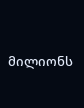მილიონს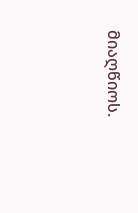მიაღწიოს.